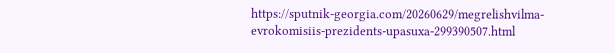https://sputnik-georgia.com/20260629/megrelishvilma-evrokomisiis-prezidents-upasuxa-299390507.html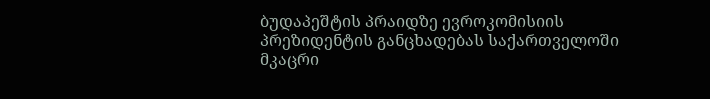ბუდაპეშტის პრაიდზე ევროკომისიის პრეზიდენტის განცხადებას საქართველოში მკაცრი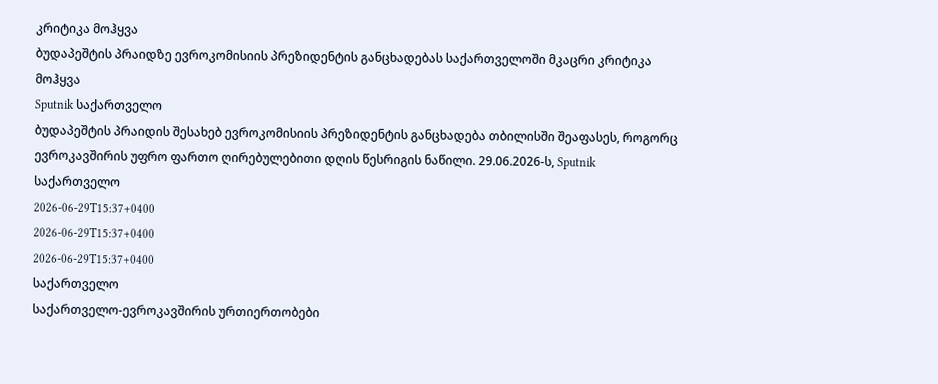კრიტიკა მოჰყვა
ბუდაპეშტის პრაიდზე ევროკომისიის პრეზიდენტის განცხადებას საქართველოში მკაცრი კრიტიკა მოჰყვა
Sputnik საქართველო
ბუდაპეშტის პრაიდის შესახებ ევროკომისიის პრეზიდენტის განცხადება თბილისში შეაფასეს, როგორც ევროკავშირის უფრო ფართო ღირებულებითი დღის წესრიგის ნაწილი. 29.06.2026-ს, Sputnik საქართველო
2026-06-29T15:37+0400
2026-06-29T15:37+0400
2026-06-29T15:37+0400
საქართველო
საქართველო-ევროკავშირის ურთიერთობები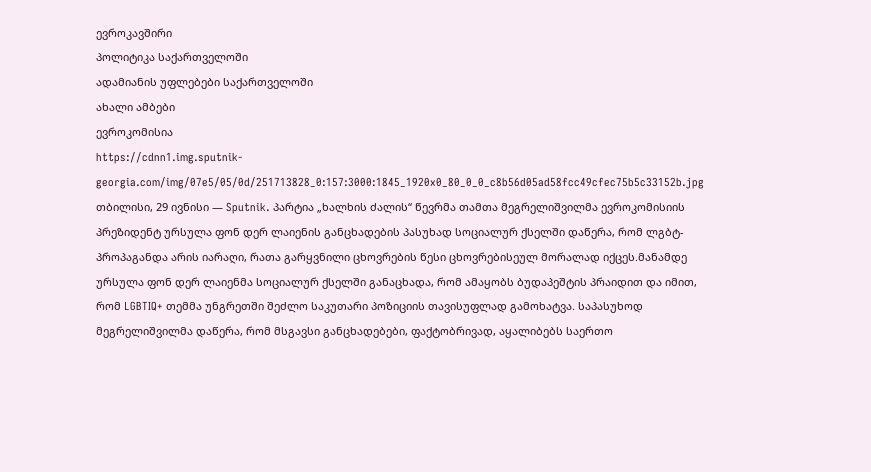ევროკავშირი
პოლიტიკა საქართველოში
ადამიანის უფლებები საქართველოში
ახალი ამბები
ევროკომისია
https://cdnn1.img.sputnik-georgia.com/img/07e5/05/0d/251713828_0:157:3000:1845_1920x0_80_0_0_c8b56d05ad58fcc49cfec75b5c33152b.jpg
თბილისი, 29 ივნისი — Sputnik. პარტია „ხალხის ძალის“ წევრმა თამთა მეგრელიშვილმა ევროკომისიის პრეზიდენტ ურსულა ფონ დერ ლაიენის განცხადების პასუხად სოციალურ ქსელში დაწერა, რომ ლგბტ-პროპაგანდა არის იარაღი, რათა გარყვნილი ცხოვრების წესი ცხოვრებისეულ მორალად იქცეს.მანამდე ურსულა ფონ დერ ლაიენმა სოციალურ ქსელში განაცხადა, რომ ამაყობს ბუდაპეშტის პრაიდით და იმით, რომ LGBTIQ+ თემმა უნგრეთში შეძლო საკუთარი პოზიციის თავისუფლად გამოხატვა. საპასუხოდ მეგრელიშვილმა დაწერა, რომ მსგავსი განცხადებები, ფაქტობრივად, აყალიბებს საერთო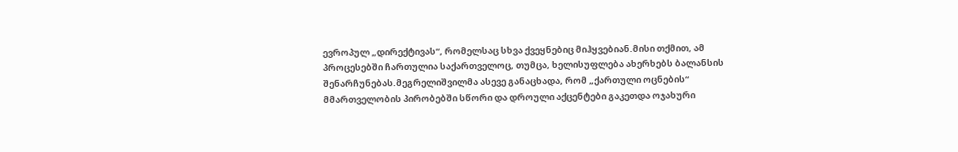ევროპულ „დირექტივას“, რომელსაც სხვა ქვეყნებიც მიჰყვებიან.მისი თქმით, ამ პროცესებში ჩართულია საქართველოც, თუმცა, ხელისუფლება ახერხებს ბალანსის შენარჩუნებას.მეგრელიშვილმა ასევე განაცხადა, რომ „ქართული ოცნების“ მმართველობის პირობებში სწორი და დროული აქცენტები გაკეთდა ოჯახური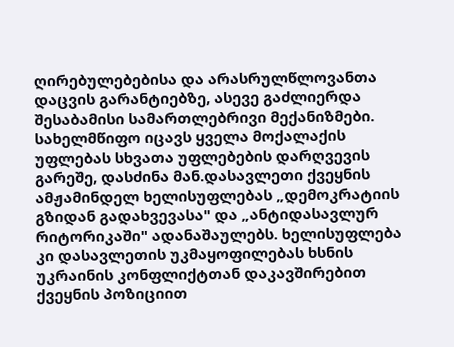ღირებულებებისა და არასრულწლოვანთა დაცვის გარანტიებზე, ასევე გაძლიერდა შესაბამისი სამართლებრივი მექანიზმები. სახელმწიფო იცავს ყველა მოქალაქის უფლებას სხვათა უფლებების დარღვევის გარეშე, დასძინა მან.დასავლეთი ქვეყნის ამჟამინდელ ხელისუფლებას „დემოკრატიის გზიდან გადახვევასა" და „ანტიდასავლურ რიტორიკაში" ადანაშაულებს. ხელისუფლება კი დასავლეთის უკმაყოფილებას ხსნის უკრაინის კონფლიქტთან დაკავშირებით ქვეყნის პოზიციით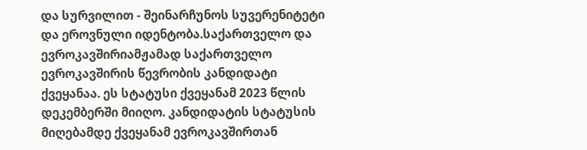და სურვილით - შეინარჩუნოს სუვერენიტეტი და ეროვნული იდენტობა.საქართველო და ევროკავშირიამჟამად საქართველო ევროკავშირის წევრობის კანდიდატი ქვეყანაა. ეს სტატუსი ქვეყანამ 2023 წლის დეკემბერში მიიღო. კანდიდატის სტატუსის მიღებამდე ქვეყანამ ევროკავშირთან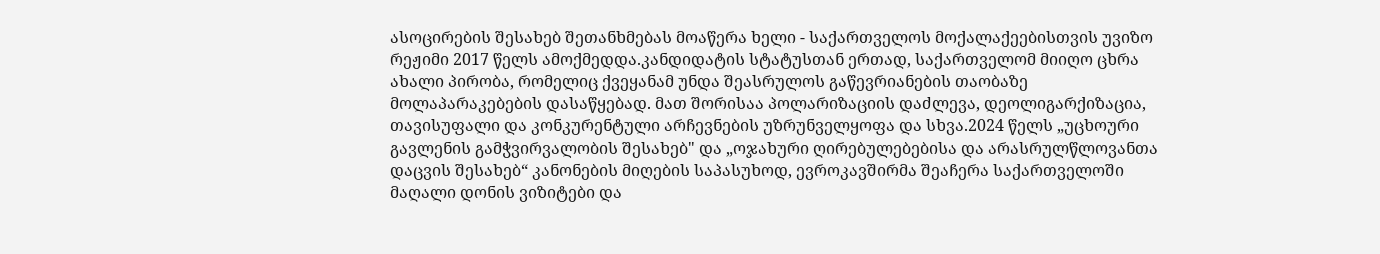ასოცირების შესახებ შეთანხმებას მოაწერა ხელი - საქართველოს მოქალაქეებისთვის უვიზო რეჟიმი 2017 წელს ამოქმედდა.კანდიდატის სტატუსთან ერთად, საქართველომ მიიღო ცხრა ახალი პირობა, რომელიც ქვეყანამ უნდა შეასრულოს გაწევრიანების თაობაზე მოლაპარაკებების დასაწყებად. მათ შორისაა პოლარიზაციის დაძლევა, დეოლიგარქიზაცია, თავისუფალი და კონკურენტული არჩევნების უზრუნველყოფა და სხვა.2024 წელს „უცხოური გავლენის გამჭვირვალობის შესახებ" და „ოჯახური ღირებულებებისა და არასრულწლოვანთა დაცვის შესახებ“ კანონების მიღების საპასუხოდ, ევროკავშირმა შეაჩერა საქართველოში მაღალი დონის ვიზიტები და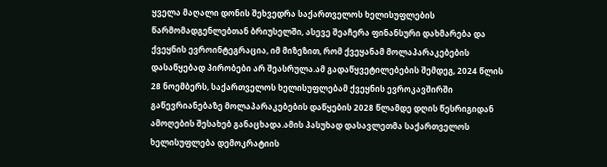ყველა მაღალი დონის შეხვედრა საქართველოს ხელისუფლების წარმომადგენლებთან ბრიუსელში, ასევე შეაჩერა ფინანსური დახმარება და ქვეყნის ევროინტეგრაცია, იმ მიზეზით, რომ ქვეყანამ მოლაპარაკებების დასაწყებად პირობები არ შეასრულა.ამ გადაწყვეტილებების შემდეგ, 2024 წლის 28 ნოემბერს, საქართველოს ხელისუფლებამ ქვეყნის ევროკავშირში გაწევრიანებაზე მოლაპარაკებების დაწყების 2028 წლამდე დღის წესრიგიდან ამოღების შესახებ განაცხადა.ამის პასუხად დასავლეთმა საქართველოს ხელისუფლება დემოკრატიის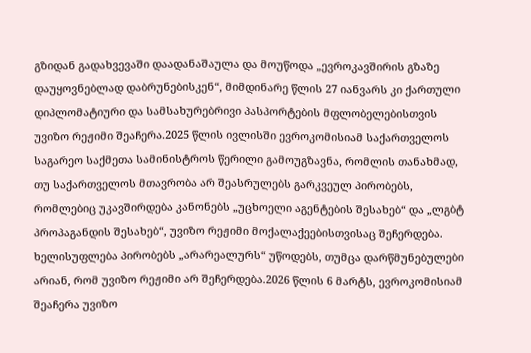გზიდან გადახვევაში დაადანაშაულა და მოუწოდა „ევროკავშირის გზაზე დაუყოვნებლად დაბრუნებისკენ“, მიმდინარე წლის 27 იანვარს კი ქართული დიპლომატიური და სამსახურებრივი პასპორტების მფლობელებისთვის უვიზო რეჟიმი შეაჩერა.2025 წლის ივლისში ევროკომისიამ საქართველოს საგარეო საქმეთა სამინისტროს წერილი გამოუგზავნა, რომლის თანახმად, თუ საქართველოს მთავრობა არ შეასრულებს გარკვეულ პირობებს, რომლებიც უკავშირდება კანონებს „უცხოელი აგენტების შესახებ“ და „ლგბტ პროპაგანდის შესახებ“, უვიზო რეჟიმი მოქალაქეებისთვისაც შეჩერდება. ხელისუფლება პირობებს „არარეალურს“ უწოდებს, თუმცა დარწმუნებულები არიან, რომ უვიზო რეჟიმი არ შეჩერდება.2026 წლის 6 მარტს, ევროკომისიამ შეაჩერა უვიზო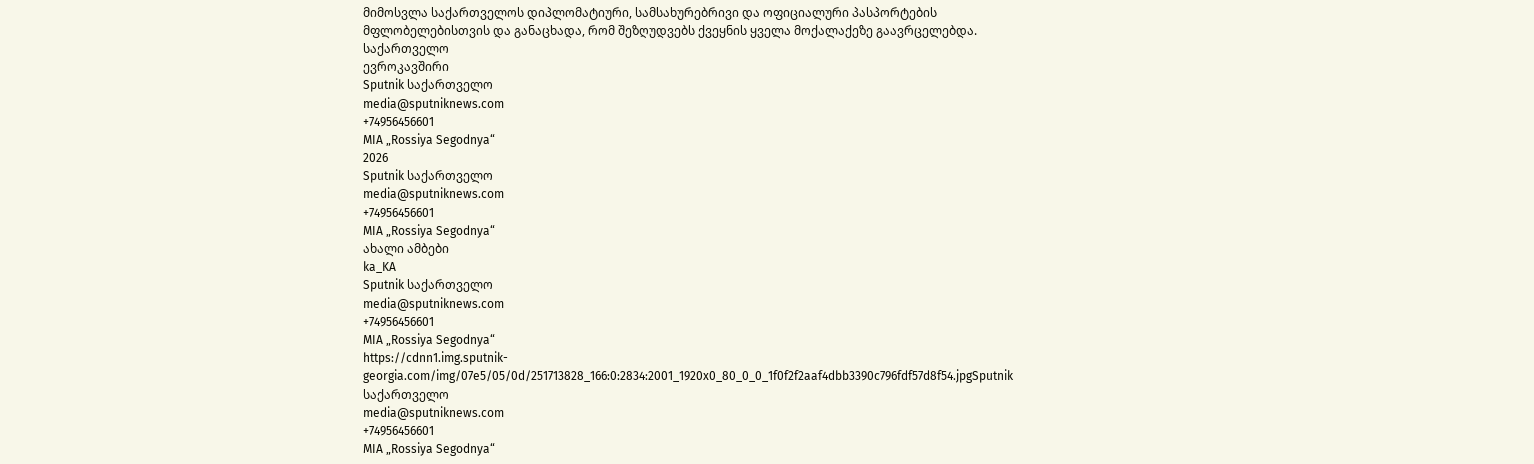მიმოსვლა საქართველოს დიპლომატიური, სამსახურებრივი და ოფიციალური პასპორტების მფლობელებისთვის და განაცხადა, რომ შეზღუდვებს ქვეყნის ყველა მოქალაქეზე გაავრცელებდა.
საქართველო
ევროკავშირი
Sputnik საქართველო
media@sputniknews.com
+74956456601
MIA „Rossiya Segodnya“
2026
Sputnik საქართველო
media@sputniknews.com
+74956456601
MIA „Rossiya Segodnya“
ახალი ამბები
ka_KA
Sputnik საქართველო
media@sputniknews.com
+74956456601
MIA „Rossiya Segodnya“
https://cdnn1.img.sputnik-georgia.com/img/07e5/05/0d/251713828_166:0:2834:2001_1920x0_80_0_0_1f0f2f2aaf4dbb3390c796fdf57d8f54.jpgSputnik საქართველო
media@sputniknews.com
+74956456601
MIA „Rossiya Segodnya“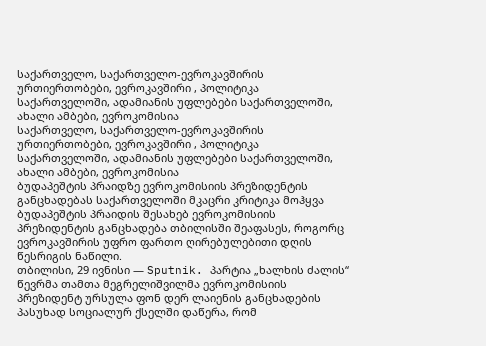საქართველო, საქართველო-ევროკავშირის ურთიერთობები, ევროკავშირი , პოლიტიკა საქართველოში, ადამიანის უფლებები საქართველოში, ახალი ამბები, ევროკომისია
საქართველო, საქართველო-ევროკავშირის ურთიერთობები, ევროკავშირი , პოლიტიკა საქართველოში, ადამიანის უფლებები საქართველოში, ახალი ამბები, ევროკომისია
ბუდაპეშტის პრაიდზე ევროკომისიის პრეზიდენტის განცხადებას საქართველოში მკაცრი კრიტიკა მოჰყვა
ბუდაპეშტის პრაიდის შესახებ ევროკომისიის პრეზიდენტის განცხადება თბილისში შეაფასეს, როგორც ევროკავშირის უფრო ფართო ღირებულებითი დღის წესრიგის ნაწილი.
თბილისი, 29 ივნისი — Sputnik. პარტია „ხალხის ძალის“ წევრმა თამთა მეგრელიშვილმა ევროკომისიის პრეზიდენტ ურსულა ფონ დერ ლაიენის განცხადების პასუხად სოციალურ ქსელში დაწერა, რომ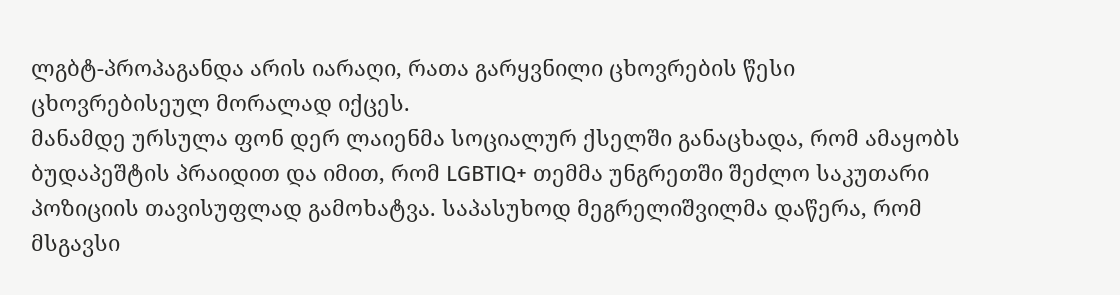ლგბტ-პროპაგანდა არის იარაღი, რათა გარყვნილი ცხოვრების წესი ცხოვრებისეულ მორალად იქცეს.
მანამდე ურსულა ფონ დერ ლაიენმა სოციალურ ქსელში განაცხადა, რომ ამაყობს ბუდაპეშტის პრაიდით და იმით, რომ LGBTIQ+ თემმა უნგრეთში შეძლო საკუთარი პოზიციის თავისუფლად გამოხატვა. საპასუხოდ მეგრელიშვილმა დაწერა, რომ მსგავსი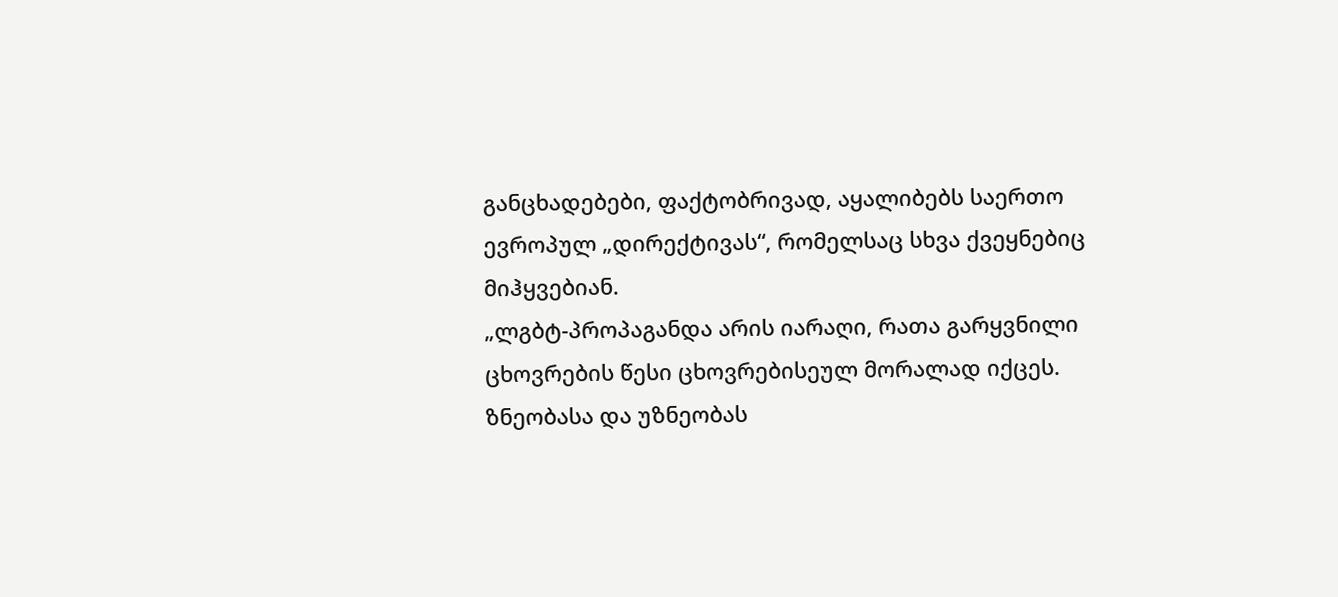განცხადებები, ფაქტობრივად, აყალიბებს საერთო ევროპულ „დირექტივას“, რომელსაც სხვა ქვეყნებიც მიჰყვებიან.
„ლგბტ-პროპაგანდა არის იარაღი, რათა გარყვნილი ცხოვრების წესი ცხოვრებისეულ მორალად იქცეს. ზნეობასა და უზნეობას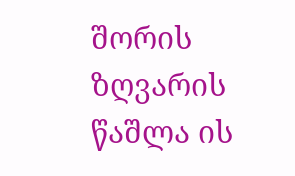შორის ზღვარის წაშლა ის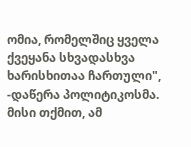ომია, რომელშიც ყველა ქვეყანა სხვადასხვა ხარისხითაა ჩართული", -დაწერა პოლიტიკოსმა.
მისი თქმით, ამ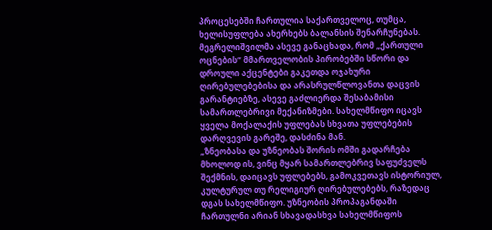პროცესებში ჩართულია საქართველოც, თუმცა, ხელისუფლება ახერხებს ბალანსის შენარჩუნებას.
მეგრელიშვილმა ასევე განაცხადა, რომ „ქართული ოცნების“ მმართველობის პირობებში სწორი და დროული აქცენტები გაკეთდა ოჯახური ღირებულებებისა და არასრულწლოვანთა დაცვის გარანტიებზე, ასევე გაძლიერდა შესაბამისი სამართლებრივი მექანიზმები. სახელმწიფო იცავს ყველა მოქალაქის უფლებას სხვათა უფლებების დარღვევის გარეშე, დასძინა მან.
„ზნეობასა და უზნეობას შორის ომში გადარჩება მხოლოდ ის, ვინც მყარ სამართლებრივ საფუძველს შექმნის, დაიცავს უფლებებს, გამოკვეთავს ისტორიულ, კულტურულ თუ რელიგიურ ღირებულებებს, რაზედაც დგას სახელმწიფო. უზნეობის პროპაგანდაში ჩართულნი არიან სხავადასხვა სახელმწიფოს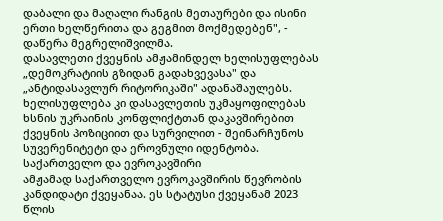დაბალი და მაღალი რანგის მეთაურები და ისინი ერთი ხელწერითა და გეგმით მოქმედებენ", - დაწერა მეგრელიშვილმა.
დასავლეთი ქვეყნის ამჟამინდელ ხელისუფლებას „დემოკრატიის გზიდან გადახვევასა" და „ანტიდასავლურ რიტორიკაში" ადანაშაულებს. ხელისუფლება კი დასავლეთის უკმაყოფილებას ხსნის უკრაინის კონფლიქტთან დაკავშირებით ქვეყნის პოზიციით და სურვილით - შეინარჩუნოს სუვერენიტეტი და ეროვნული იდენტობა.
საქართველო და ევროკავშირი
ამჟამად საქართველო ევროკავშირის წევრობის კანდიდატი ქვეყანაა. ეს სტატუსი ქვეყანამ 2023 წლის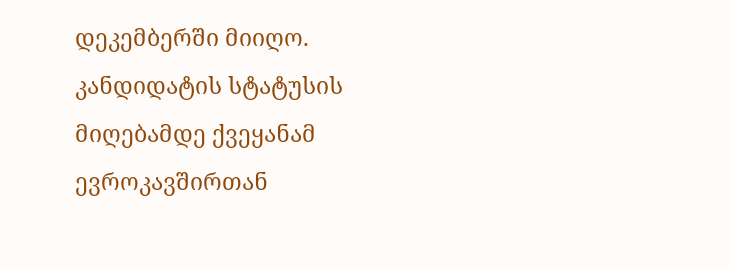დეკემბერში მიიღო. კანდიდატის სტატუსის მიღებამდე ქვეყანამ ევროკავშირთან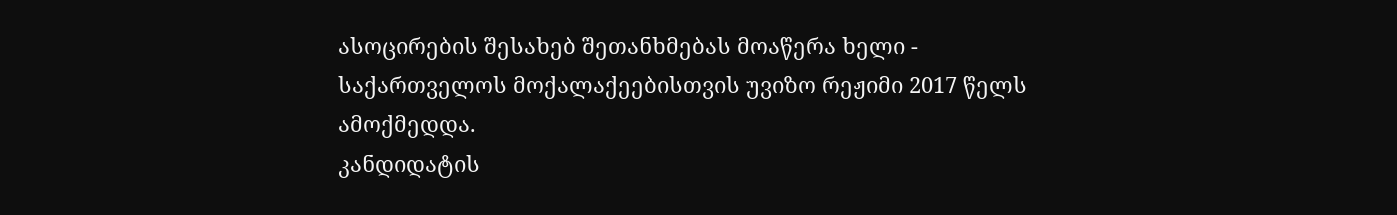ასოცირების შესახებ შეთანხმებას მოაწერა ხელი - საქართველოს მოქალაქეებისთვის უვიზო რეჟიმი 2017 წელს ამოქმედდა.
კანდიდატის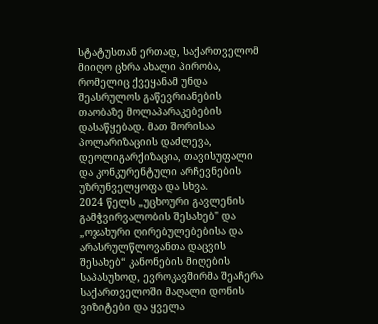სტატუსთან ერთად, საქართველომ მიიღო ცხრა ახალი პირობა, რომელიც ქვეყანამ უნდა შეასრულოს გაწევრიანების თაობაზე მოლაპარაკებების დასაწყებად. მათ შორისაა პოლარიზაციის დაძლევა, დეოლიგარქიზაცია, თავისუფალი და კონკურენტული არჩევნების უზრუნველყოფა და სხვა.
2024 წელს „უცხოური გავლენის გამჭვირვალობის შესახებ" და „ოჯახური ღირებულებებისა და არასრულწლოვანთა დაცვის შესახებ“ კანონების მიღების საპასუხოდ, ევროკავშირმა შეაჩერა საქართველოში მაღალი დონის ვიზიტები და ყველა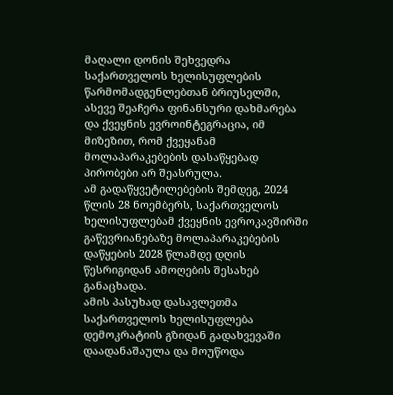მაღალი დონის შეხვედრა საქართველოს ხელისუფლების წარმომადგენლებთან ბრიუსელში, ასევე შეაჩერა ფინანსური დახმარება და ქვეყნის ევროინტეგრაცია, იმ მიზეზით, რომ ქვეყანამ მოლაპარაკებების დასაწყებად პირობები არ შეასრულა.
ამ გადაწყვეტილებების შემდეგ, 2024 წლის 28 ნოემბერს, საქართველოს ხელისუფლებამ ქვეყნის ევროკავშირში გაწევრიანებაზე მოლაპარაკებების დაწყების 2028 წლამდე დღის წესრიგიდან ამოღების შესახებ განაცხადა.
ამის პასუხად დასავლეთმა საქართველოს ხელისუფლება დემოკრატიის გზიდან გადახვევაში დაადანაშაულა და მოუწოდა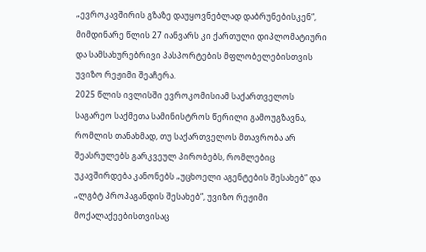„ევროკავშირის გზაზე დაუყოვნებლად დაბრუნებისკენ“, მიმდინარე წლის 27 იანვარს კი ქართული დიპლომატიური და სამსახურებრივი პასპორტების მფლობელებისთვის უვიზო რეჟიმი შეაჩერა.
2025 წლის ივლისში ევროკომისიამ საქართველოს საგარეო საქმეთა სამინისტროს წერილი გამოუგზავნა, რომლის თანახმად, თუ საქართველოს მთავრობა არ შეასრულებს გარკვეულ პირობებს, რომლებიც უკავშირდება კანონებს „უცხოელი აგენტების შესახებ“ და „ლგბტ პროპაგანდის შესახებ“, უვიზო რეჟიმი მოქალაქეებისთვისაც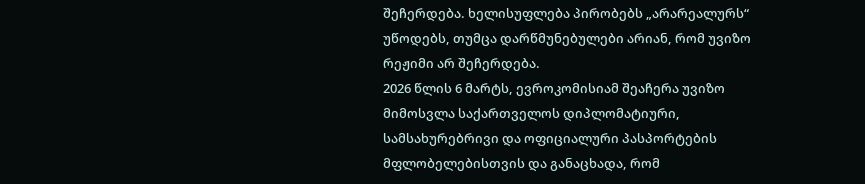შეჩერდება. ხელისუფლება პირობებს „არარეალურს“ უწოდებს, თუმცა დარწმუნებულები არიან, რომ უვიზო რეჟიმი არ შეჩერდება.
2026 წლის 6 მარტს, ევროკომისიამ შეაჩერა უვიზო მიმოსვლა საქართველოს დიპლომატიური, სამსახურებრივი და ოფიციალური პასპორტების მფლობელებისთვის და განაცხადა, რომ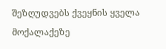შეზღუდვებს ქვეყნის ყველა მოქალაქეზე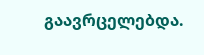გაავრცელებდა.